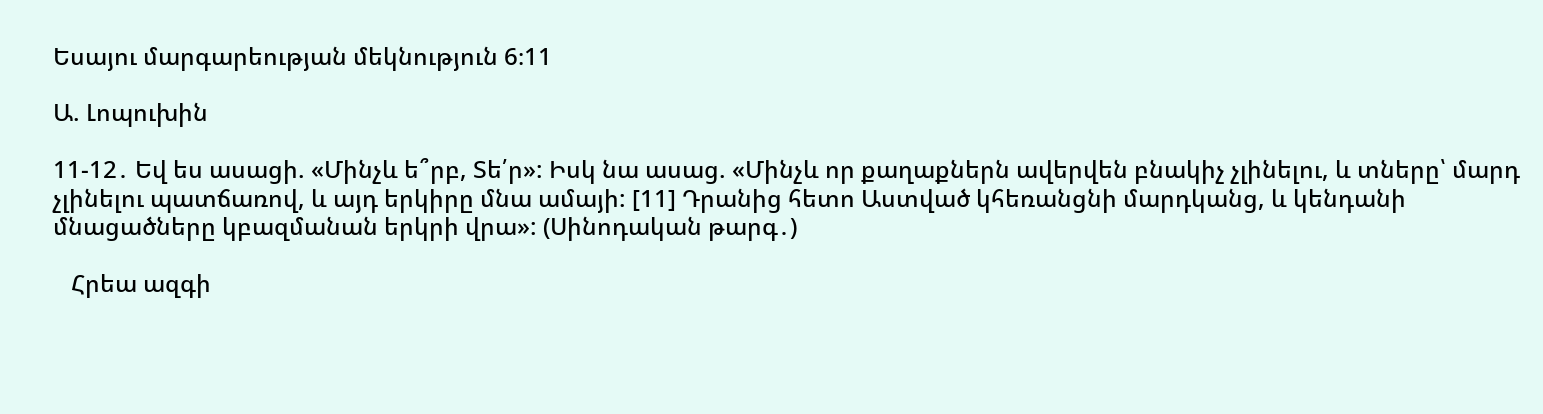Եսայու մարգարեության մեկնություն 6։11

Ա. Լոպուխին

11-12․ Եվ ես ասացի. «Մինչև ե՞րբ, Տե՛ր»: Իսկ նա ասաց. «Մինչև որ քաղաքներն ավերվեն բնակիչ չլինելու, և տները՝ մարդ չլինելու պատճառով, և այդ երկիրը մնա ամայի: [11] Դրանից հետո Աստված կհեռանցնի մարդկանց, և կենդանի մնացածները կբազմանան երկրի վրա»: (Սինոդական թարգ․)

   Հրեա ազգի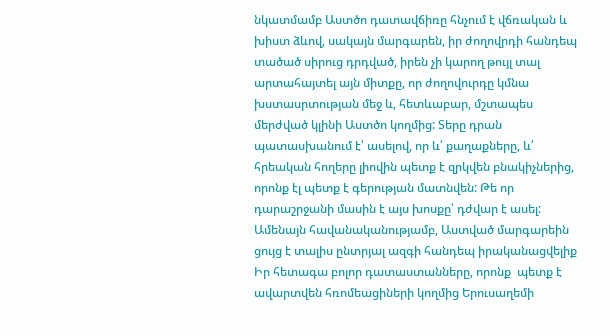նկատմամբ Աստծո դատավճիռը հնչում է վճռական և խիստ ձևով, սակայն մարգարեն, իր ժողովրդի հանդեպ տածած սիրուց դրդված, իրեն չի կարող թույլ տալ արտահայտել այն միտքը, որ ժողովուրդը կմնա խստասրտության մեջ և, հետևաբար, մշտապես մերժված կլինի Աստծո կողմից: Տերը դրան պատասխանում է՝ ասելով, որ և՛ քաղաքները, և՛ հրեական հողերը լիովին պետք է զրկվեն բնակիչներից, որոնք էլ պետք է գերության մատնվեն: Թե որ դարաշրջանի մասին է այս խոսքը՝ դժվար է ասել: Ամենայն հավանականությամբ, Աստված մարգարեին ցույց է տալիս ընտրյալ ազգի հանդեպ իրականացվելիք Իր հետագա բոլոր դատաստանները, որոնք  պետք է ավարտվեն հռոմեացիների կողմից Երուսաղեմի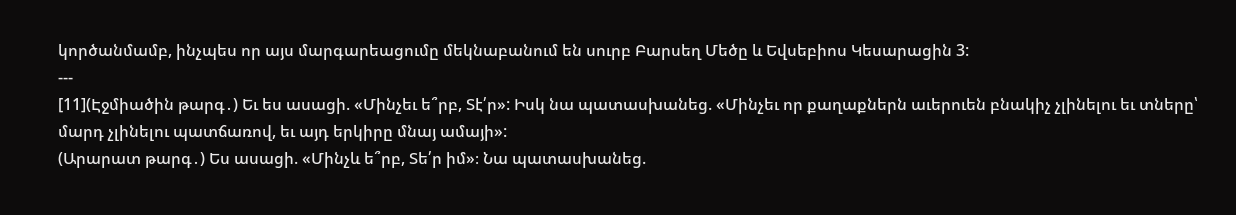կործանմամբ, ինչպես որ այս մարգարեացումը մեկնաբանում են սուրբ Բարսեղ Մեծը և Եվսեբիոս Կեսարացին 3:
---
[11](Էջմիածին թարգ․) Եւ ես ասացի. «Մինչեւ ե՞րբ, Տէ՛ր»: Իսկ նա պատասխանեց. «Մինչեւ որ քաղաքներն աւերուեն բնակիչ չլինելու եւ տները՝ մարդ չլինելու պատճառով, եւ այդ երկիրը մնայ ամայի»:
(Արարատ թարգ․) Ես ասացի. «Մինչև ե՞րբ, Տե՛ր իմ»։ Նա պատասխանեց.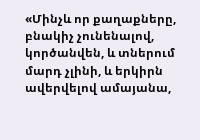«Մինչև որ քաղաքները, բնակիչ չունենալով, կործանվեն, և տներում մարդ չլինի, և երկիրն ավերվելով ամայանա,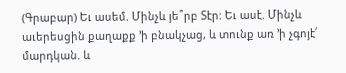(Գրաբար) Եւ ասեմ. Մինչև յե՞րբ Տէր: Եւ ասէ. Մինչև աւերեսցին քաղաքք ՚ի բնակչաց, և տունք առ ՚ի չգոյէ՛ մարդկան. և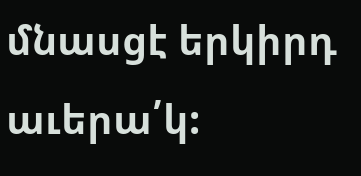մնասցէ երկիրդ աւերա՛կ: